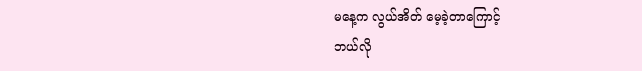မနေ့က လွယ်အိတ် မေ့ခဲ့တာကြောင့်
ဘယ်လို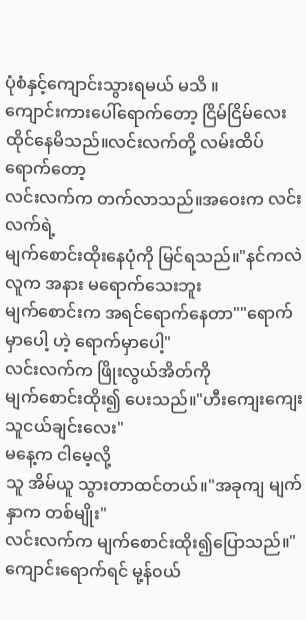ပုံစံနှင့်ကျောင်းသွားရမယ် မသိ ။
ကျောင်းကားပေါ်ရောက်တော့ ငြိမ်ငြိမ်လေး
ထိုင်နေမိသည်။လင်းလက်တို့ လမ်းထိပ်ရောက်တော့
လင်းလက်က တက်လာသည်။အဝေးက လင်းလက်ရဲ့
မျက်စောင်းထိုးနေပုံကို မြင်ရသည်။"နင်ကလဲ လူက အနား မရောက်သေးဘူး
မျက်စောင်းက အရင်ရောက်နေတာ""ရောက်မှာပေါ့ ဟဲ့ ရောက်မှာပေါ့"
လင်းလက်က ဖြိုးလွယ်အိတ်ကို
မျက်စောင်းထိုး၍ ပေးသည်။"ဟီးကျေးကျေးသူငယ်ချင်းလေး"
မနေ့က ငါမေ့လို့
သူ အိမ်ယူ သွားတာထင်တယ်။"အခုကျ မျက်နှာက တစ်မျိုး"
လင်းလက်က မျက်စောင်းထိုး၍ပြောသည်။"ကျောင်းရောက်ရင် မု့န်၀ယ်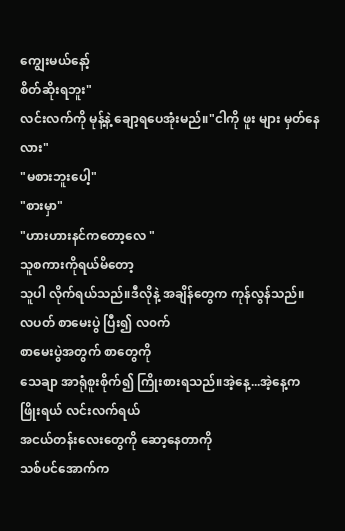ကျွေးမယ်နော့်
စိတ်ဆိုးရဘူး"
လင်းလက်ကို မုန့်နဲ့ ချော့ရပေအုံးမည်။"ငါကို ဖူး များ မှတ်နေလား"
"မစားဘူးပေါ့"
"စားမှာ"
"ဟားဟားနင်ကတော့လေ "
သူစကားကိုရယ်မိတော့
သူပါ လိုက်ရယ်သည်။ဒီလိုနဲ့ အချိန်တွေက ကုန်လွန်သည်။
လပတ် စာမေးပွဲ ပြီး၍ လ၀က်
စာမေးပွဲအတွက် စာတွေကို
သေချာ အာရုံစူးစိုက်၍ ကြိုးစားရသည်။အဲ့နေ့...အဲ့နေ့က
ဖြိုးရယ် လင်းလက်ရယ်
အငယ်တန်းလေးတွေကို ဆော့နေတာကို
သစ်ပင်အောက်က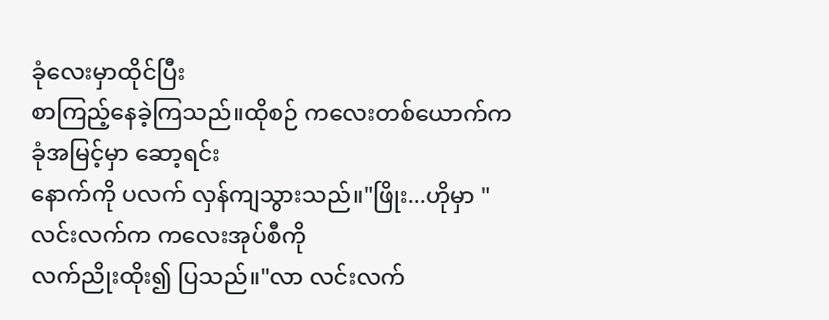ခုံလေးမှာထိုင်ပြီး
စာကြည့်နေခဲ့ကြသည်။ထိုစဉ် ကလေးတစ်ယောက်က
ခုံအမြင့်မှာ ဆော့ရင်း
နောက်ကို ပလက် လှန်ကျသွားသည်။"ဖြိုး...ဟိုမှာ "
လင်းလက်က ကလေးအုပ်စီကို
လက်ညိုးထိုး၍ ပြသည်။"လာ လင်းလက်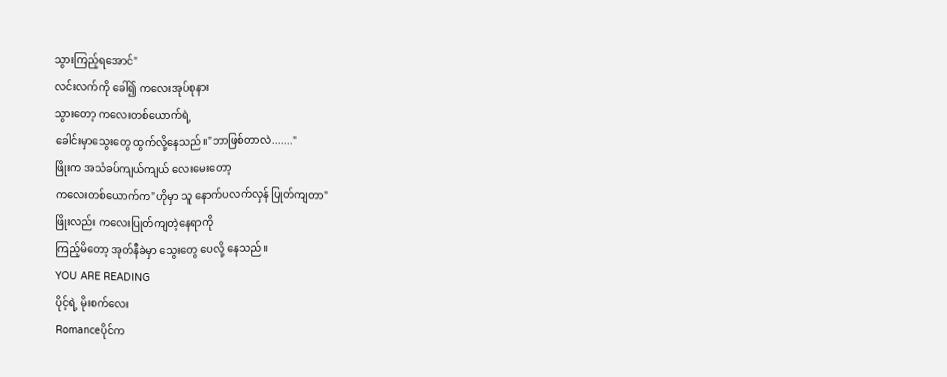သွားကြည့်ရအောင်"
လင်းလက်ကို ခေါ်၍ ကလေးအုပ်စုနား
သွားတော့ ကလေးတစ်ယောက်ရဲ့
ခေါင်းမှာသွေးတွေ ထွက်လို့နေသည်။"ဘာဖြစ်တာလဲ......."
ဖြိုးက အသံခပ်ကျယ်ကျယ် လေးမေးတော့
ကလေးတစ်ယောက်က"ဟိုမှာ သူ နောက်ပလက်လှန် ပြုတ်ကျတာ"
ဖြိုးလည်း ကလေးပြုတ်ကျတဲ့နေရာကို
ကြည့်မိတော့ အုတ်နီခဲမှာ သွေးတွေ ပေလို့ နေသည်။
YOU ARE READING
ပိုင့်ရဲ့ မိုးစက်လေး
Romanceပိုင်က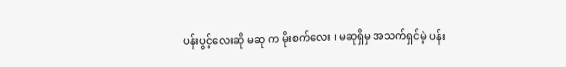ပန်းပွင့်လေးဆို မဆု က မိုးစက်လေး ၊ မဆုရှိမှ အသက်ရှင်မဲ့ ပန်း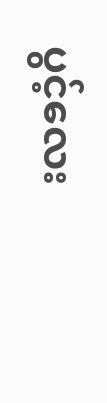ပွင့်လေး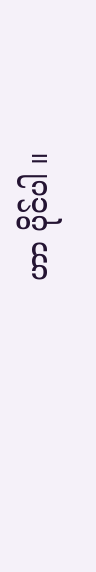ဟာ ပိုင်ပါ ။